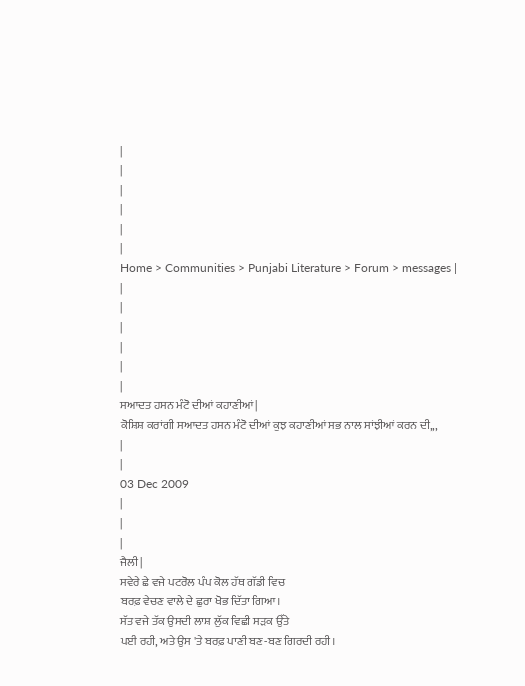|
|
|
|
|
|
Home > Communities > Punjabi Literature > Forum > messages |
|
|
|
|
|
|
ਸਆਦਤ ਹਸਨ ਮੰਟੋ ਦੀਆਂ ਕਹਾਣੀਆਂ |
ਕੋਸ਼ਿਸ਼ ਕਰਾਂਗੀ ਸਆਦਤ ਹਸਨ ਮੰਟੋ ਦੀਆਂ ਕੁਝ ਕਹਾਣੀਆਂ ਸਭ ਨਾਲ ਸਾਂਝੀਆਂ ਕਰਨ ਦੀ,,,
|
|
03 Dec 2009
|
|
|
ਜੈਲੀ |
ਸਵੇਰੇ ਛੇ ਵਜੇ ਪਟਰੋਲ ਪੰਪ ਕੋਲ ਹੱਥ ਗੱਡੀ ਵਿਚ
ਬਰਫ਼ ਵੇਚਣ ਵਾਲੇ ਦੇ ਛੁਰਾ ਖੋਭ ਦਿੱਤਾ ਗਿਆ।
ਸੱਤ ਵਜੇ ਤੱਕ ਉਸਦੀ ਲਾਸ਼ ਲੁੱਕ ਵਿਛੀ ਸਡ਼ਕ ਉੱਤੇ
ਪਈ ਰਹੀ, ਅਤੇ ਉਸ 'ਤੇ ਬਰਫ਼ ਪਾਣੀ ਬਣ-ਬਣ ਗਿਰਦੀ ਰਹੀ।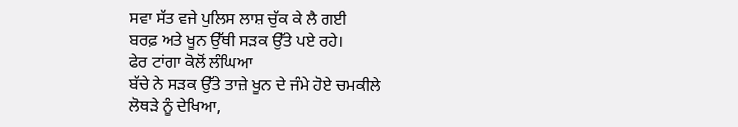ਸਵਾ ਸੱਤ ਵਜੇ ਪੁਲਿਸ ਲਾਸ਼ ਚੁੱਕ ਕੇ ਲੈ ਗਈ
ਬਰਫ਼ ਅਤੇ ਖੂਨ ਉੱਥੀ ਸਡ਼ਕ ਉੱਤੇ ਪਏ ਰਹੇ।
ਫੇਰ ਟਾਂਗਾ ਕੋਲੋਂ ਲੰਘਿਆ
ਬੱਚੇ ਨੇ ਸਡ਼ਕ ਉੱਤੇ ਤਾਜ਼ੇ ਖੂਨ ਦੇ ਜੰਮੇ ਹੋਏ ਚਮਕੀਲੇ
ਲੋਥਡ਼ੇ ਨੂੰ ਦੇਖਿਆ,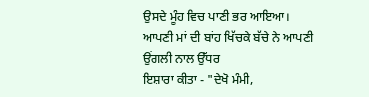ਉਸਦੇ ਮੂੰਹ ਵਿਚ ਪਾਣੀ ਭਰ ਆਇਆ।
ਆਪਣੀ ਮਾਂ ਦੀ ਬਾਂਹ ਖਿੱਚਕੇ ਬੱਚੇ ਨੇ ਆਪਣੀ ਉਂਗਲੀ ਨਾਲ ਉੱਧਰ
ਇਸ਼ਾਰਾ ਕੀਤਾ - "ਦੇਖੋ ਮੰਮੀ,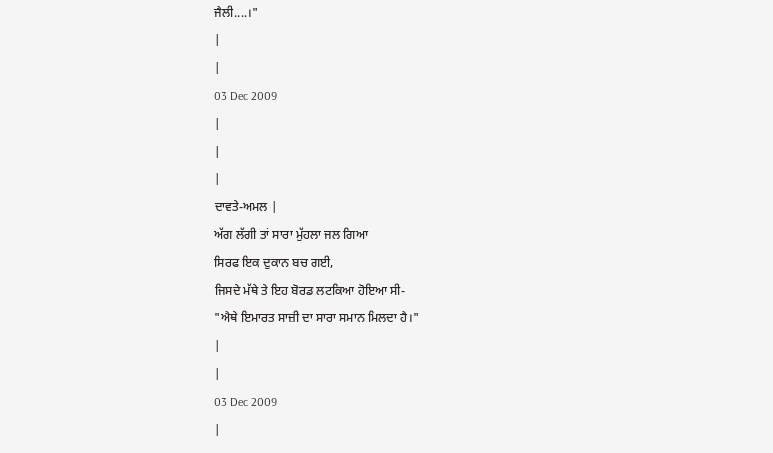ਜੈਲੀ....।"
|
|
03 Dec 2009
|
|
|
ਦਾਵਤੇ-ਅਮਲ |
ਅੱਗ ਲੱਗੀ ਤਾਂ ਸਾਰਾ ਮੁੱਹਲਾ ਜਲ ਗਿਆ
ਸਿਰਫ ਇਕ ਦੁਕਾਨ ਬਚ ਗਈ,
ਜਿਸਦੇ ਮੱਥੇ ਤੇ ਇਹ ਬੋਰਡ ਲਟਕਿਆ ਹੋਇਆ ਸੀ-
"ਐਥੇ ਇਮਾਰਤ ਸਾਜ਼ੀ ਦਾ ਸਾਰਾ ਸਮਾਨ ਮਿਲਦਾ ਹੈ।"
|
|
03 Dec 2009
|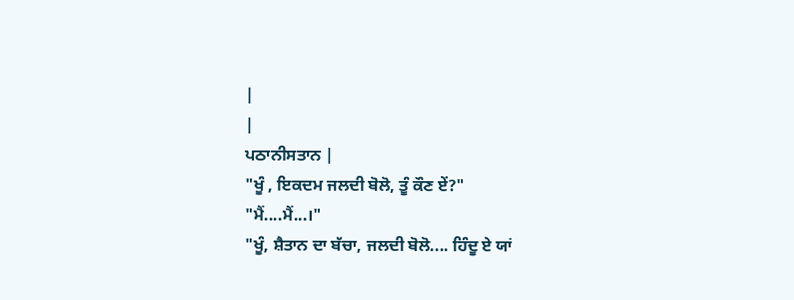|
|
ਪਠਾਨੀਸਤਾਨ |
"ਖੂੰ , ਇਕਦਮ ਜਲਦੀ ਬੋਲੋ, ਤੂੰ ਕੌਣ ਏਂ?"
"ਮੈਂ....ਮੈਂ...।"
"ਖੂੰ, ਸ਼ੈਤਾਨ ਦਾ ਬੱਚਾ, ਜਲਦੀ ਬੋਲੋ.... ਹਿੰਦੂ ਏ ਯਾਂ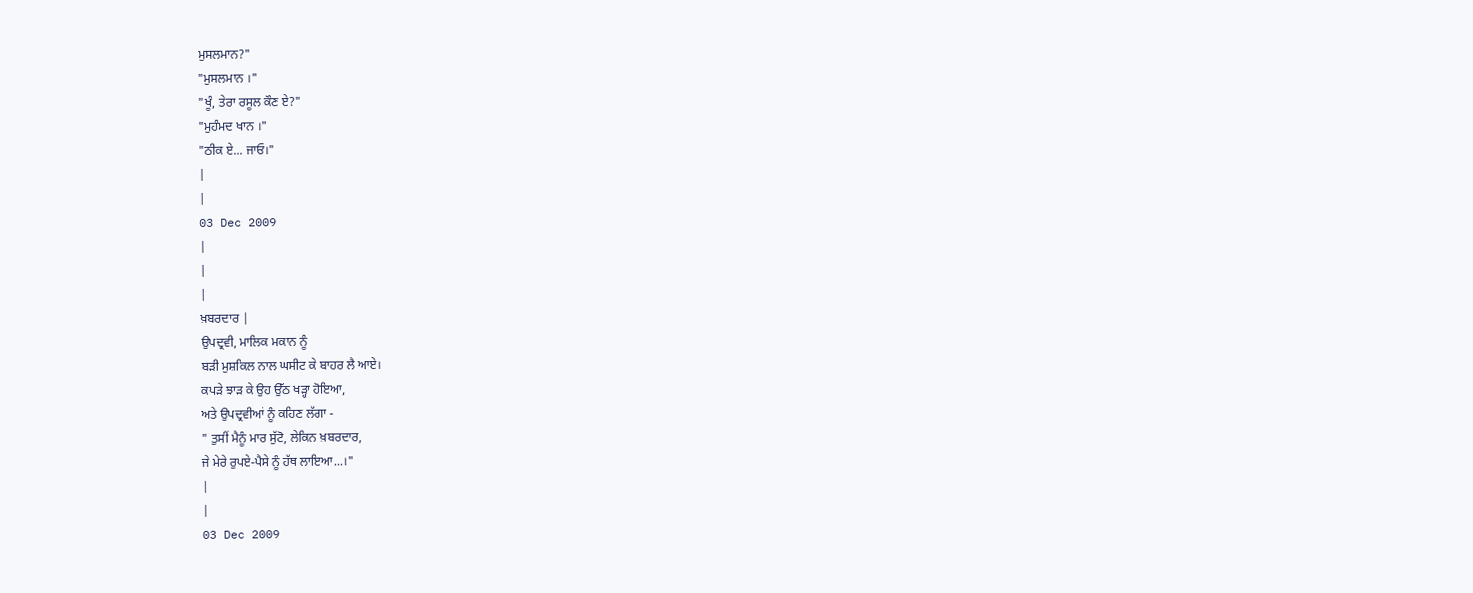ਮੁਸਲਮਾਨ?"
"ਮੁਸਲਮਾਨ ।"
"ਖੂੰ, ਤੇਰਾ ਰਸੂਲ ਕੌਣ ਏ?"
"ਮੁਹੰਮਦ ਖਾਨ ।"
"ਠੀਕ ਏ... ਜਾਓ।"
|
|
03 Dec 2009
|
|
|
ਖ਼ਬਰਦਾਰ |
ਉਪਦ੍ਰਵੀ, ਮਾਲਿਕ ਮਕਾਨ ਨੂੰ
ਬਡ਼ੀ ਮੁਸ਼ਕਿਲ ਨਾਲ ਘਸੀਟ ਕੇ ਬਾਹਰ ਲੈ ਆਏ।
ਕਪਡ਼ੇ ਝਾਡ਼ ਕੇ ਉਹ ਉੱਠ ਖਡ਼੍ਹਾ ਹੋਇਆ,
ਅਤੇ ਉਪਦ੍ਰਵੀਆਂ ਨੂੰ ਕਹਿਣ ਲੱਗਾ -
" ਤੁਸੀਂ ਮੈਨੂੰ ਮਾਰ ਸੁੱਟੋ, ਲੇਕਿਨ ਖ਼ਬਰਦਾਰ,
ਜੇ ਮੇਰੇ ਰੁਪਏ-ਪੈਸੇ ਨੂੰ ਹੱਥ ਲਾਇਆ...।"
|
|
03 Dec 2009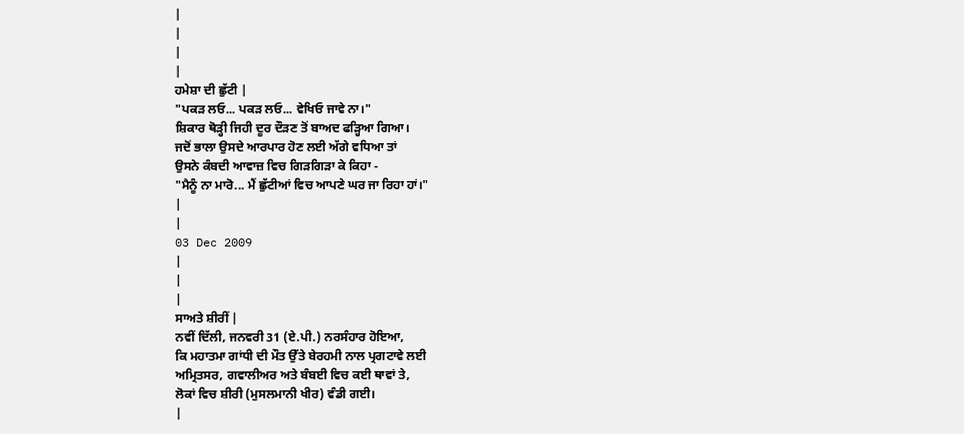|
|
|
|
ਹਮੇਸ਼ਾ ਦੀ ਛੁੱਟੀ |
"ਪਕਡ਼ ਲਓ... ਪਕਡ਼ ਲਓ... ਵੇਖਿਓ ਜਾਵੇ ਨਾ।"
ਸ਼ਿਕਾਰ ਥੋਡ਼੍ਹੀ ਜਿਹੀ ਦੂਰ ਦੌਡ਼ਣ ਤੋਂ ਬਾਅਦ ਫਡ਼੍ਹਿਆ ਗਿਆ।
ਜਦੋਂ ਭਾਲਾ ਉਸਦੇ ਆਰਪਾਰ ਹੋਣ ਲਈ ਅੱਗੇ ਵਧਿਆ ਤਾਂ
ਉਸਨੇ ਕੰਬਦੀ ਆਵਾਜ਼ ਵਿਚ ਗਿਡ਼ਗਿਡ਼ਾ ਕੇ ਕਿਹਾ -
"ਮੈਨੂੰ ਨਾ ਮਾਰੋ... ਮੈਂ ਛੁੱਟੀਆਂ ਵਿਚ ਆਪਣੇ ਘਰ ਜਾ ਰਿਹਾ ਹਾਂ।"
|
|
03 Dec 2009
|
|
|
ਸਾਅਤੇ ਸ਼ੀਰੀਂ |
ਨਵੀਂ ਦਿੱਲੀ, ਜਨਵਰੀ 31 (ਏ.ਪੀ.) ਨਰਸੰਹਾਰ ਹੋਇਆ,
ਕਿ ਮਹਾਤਮਾ ਗਾਂਧੀ ਦੀ ਮੌਤ ਉੱਤੇ ਬੇਰਹਮੀ ਨਾਲ ਪ੍ਰਗਟਾਵੇ ਲਈ
ਅਮ੍ਰਿਤਸਰ, ਗਵਾਲੀਅਰ ਅਤੇ ਬੰਬਈ ਵਿਚ ਕਈ ਥਾਵਾਂ ਤੇ,
ਲੋਕਾਂ ਵਿਚ ਸ਼ੀਰੀ (ਮੁਸਲਮਾਨੀ ਖੀਰ) ਵੰਡੀ ਗਈ।
|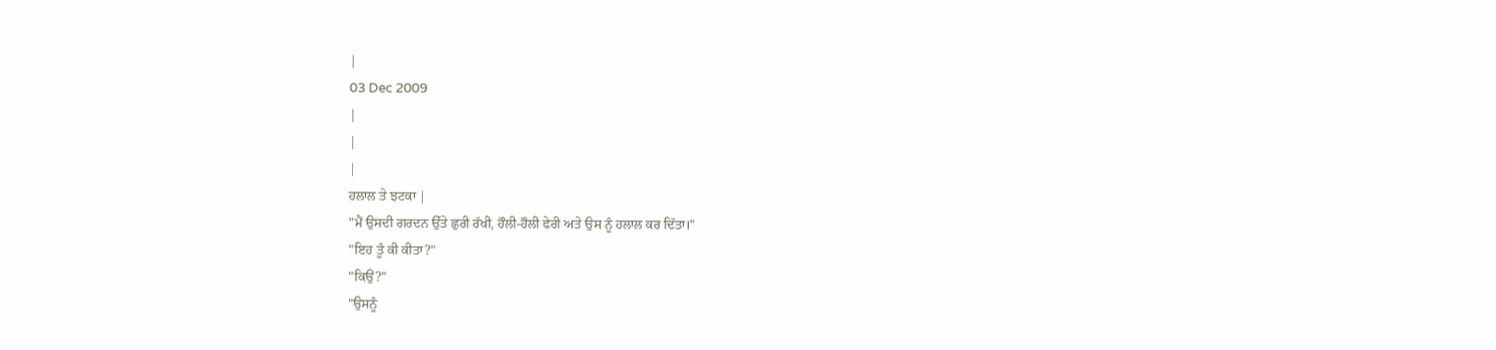|
03 Dec 2009
|
|
|
ਹਲਾਲ ਤੇ ਝਟਕਾ |
"ਮੈਂ ਉਸਦੀ ਗਰਦਨ ਉੱਤੇ ਛੁਰੀ ਰੱਖੀ, ਹੌਲੀ-ਹੌਲੀ ਫੇਰੀ ਅਤੇ ਉਸ ਨੂੰ ਹਲਾਲ ਕਰ ਦਿੱਤਾ।"
"ਇਹ ਤੂੰ ਕੀ ਕੀਤਾ?"
"ਕਿਉਂ?"
"ਉਸਨੂੰ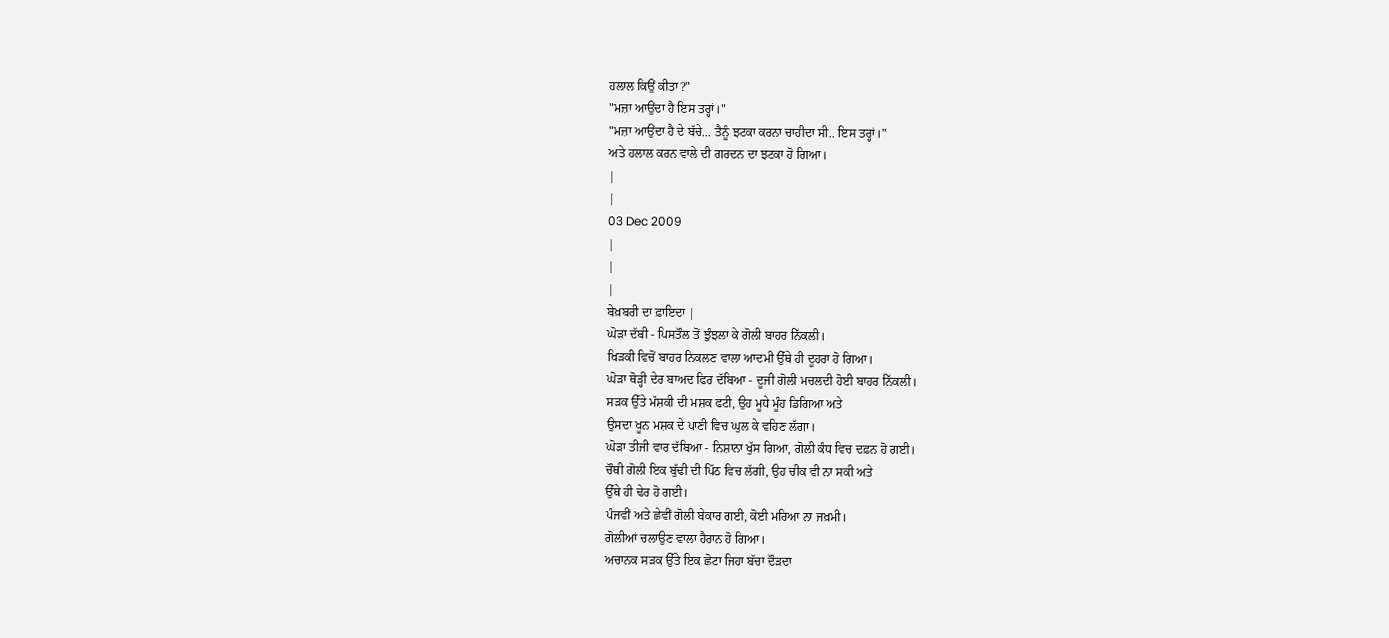ਹਲਾਲ ਕਿਉਂ ਕੀਤਾ?"
"ਮਜ਼ਾ ਆਉਂਦਾ ਹੈ ਇਸ ਤਰ੍ਹਾਂ।"
"ਮਜ਼ਾ ਆਉਂਦਾ ਹੈ ਦੇ ਬੱਚੇ... ਤੈਨੂੰ ਝਟਕਾ ਕਰਨਾ ਚਾਹੀਦਾ ਸੀ.. ਇਸ ਤਰ੍ਹਾਂ।"
ਅਤੇ ਹਲਾਲ ਕਰਨ ਵਾਲੇ ਦੀ ਗਰਦਨ ਦਾ ਝਟਕਾ ਹੋ ਗਿਆ।
|
|
03 Dec 2009
|
|
|
ਬੇਖ਼ਬਰੀ ਦਾ ਫ਼ਾਇਦਾ |
ਘੋਡ਼ਾ ਦੱਬੀ - ਪਿਸਤੌਲ ਤੋਂ ਝੁੰਝਲਾ ਕੇ ਗੋਲੀ ਬਾਹਰ ਨਿੱਕਲੀ।
ਖਿਡ਼ਕੀ ਵਿਚੋਂ ਬਾਹਰ ਨਿਕਲਣ ਵਾਲਾ ਆਦਮੀ ਉੱਥੇ ਹੀ ਦੂਹਰਾ ਹੋ ਗਿਆ।
ਘੋਡ਼ਾ ਥੋਡ਼੍ਹੀ ਦੇਰ ਬਾਅਦ ਫਿਰ ਦੱਬਿਆ - ਦੂਜੀ ਗੋਲੀ ਮਚਲਦੀ ਹੋਈ ਬਾਹਰ ਨਿੱਕਲੀ।
ਸਡ਼ਕ ਉੱਤੇ ਮੱਸ਼ਕੀ ਦੀ ਮਸ਼ਕ ਫਟੀ, ਉਹ ਮੂਧੇ ਮੂੰਹ ਡਿਗਿਆ ਅਤੇ
ਉਸਦਾ ਖੂਨ ਮਸ਼ਕ ਦੇ ਪਾਣੀ ਵਿਚ ਘੁਲ ਕੇ ਵਹਿਣ ਲੱਗਾ।
ਘੋਡ਼ਾ ਤੀਜੀ ਵਾਰ ਦੱਬਿਆ - ਨਿਸ਼ਾਨਾ ਖੁੱਸ ਗਿਆ, ਗੋਲੀ ਕੰਧ ਵਿਚ ਦਫ਼ਨ ਹੋ ਗਈ।
ਚੌਥੀ ਗੋਲੀ ਇਕ ਬੁੱਢੀ ਦੀ ਪਿੱਠ ਵਿਚ ਲੱਗੀ, ਉਹ ਚੀਕ ਵੀ ਨਾ ਸਕੀ ਅਤੇ
ਉੱਥੇ ਹੀ ਢੇਰ ਹੋ ਗਈ।
ਪੰਜਵੀਂ ਅਤੇ ਛੇਵੀਂ ਗੋਲੀ ਬੇਕਾਰ ਗਈ, ਕੋਈ ਮਰਿਆ ਨਾ ਜਖ਼ਮੀ।
ਗੋਲੀਆਂ ਚਲਾਉਣ ਵਾਲਾ ਹੈਰਾਨ ਹੋ ਗਿਆ।
ਅਚਾਨਕ ਸਡ਼ਕ ਉੱਤੇ ਇਕ ਛੋਟਾ ਜਿਹਾ ਬੱਚਾ ਦੌਡ਼ਦਾ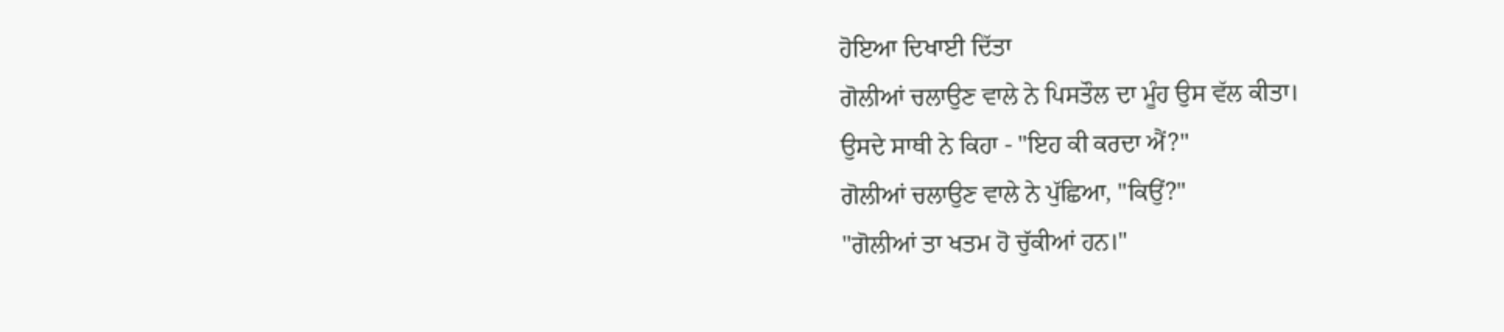ਹੋਇਆ ਦਿਖਾਈ ਦਿੱਤਾ
ਗੋਲੀਆਂ ਚਲਾਉਣ ਵਾਲੇ ਨੇ ਪਿਸਤੌਲ ਦਾ ਮੂੰਹ ਉਸ ਵੱਲ ਕੀਤਾ।
ਉਸਦੇ ਸਾਥੀ ਨੇ ਕਿਹਾ - "ਇਹ ਕੀ ਕਰਦਾ ਐਂ?"
ਗੋਲੀਆਂ ਚਲਾਉਣ ਵਾਲੇ ਨੇ ਪੁੱਛਿਆ, "ਕਿਉਂ?"
"ਗੋਲੀਆਂ ਤਾ ਖਤਮ ਹੋ ਚੁੱਕੀਆਂ ਹਨ।"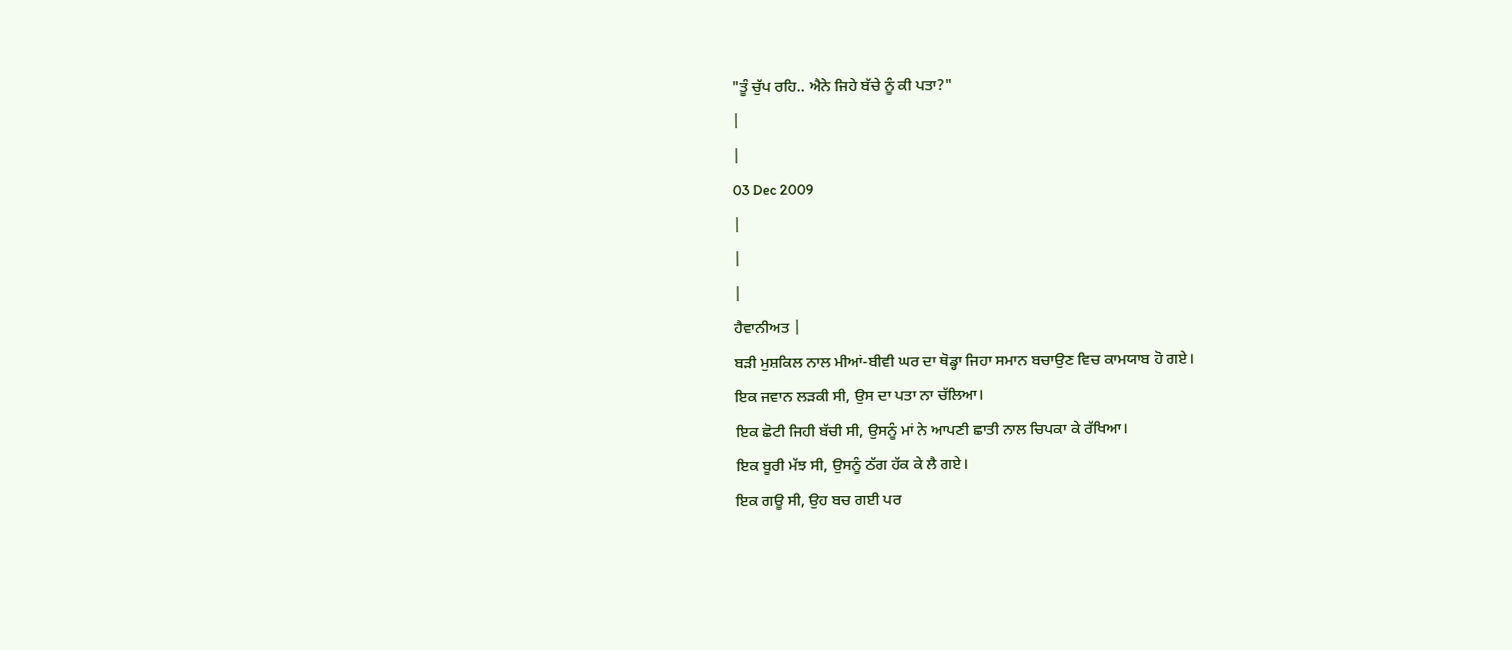"ਤੂੰ ਚੁੱਪ ਰਹਿ.. ਐਨੇ ਜਿਹੇ ਬੱਚੇ ਨੂੰ ਕੀ ਪਤਾ?"
|
|
03 Dec 2009
|
|
|
ਹੈਵਾਨੀਅਤ |
ਬਡ਼ੀ ਮੁਸ਼ਕਿਲ ਨਾਲ ਮੀਆਂ-ਬੀਵੀ ਘਰ ਦਾ ਥੋਡ੍ਹਾ ਜਿਹਾ ਸਮਾਨ ਬਚਾਉਣ ਵਿਚ ਕਾਮਯਾਬ ਹੋ ਗਏ।
ਇਕ ਜਵਾਨ ਲਡ਼ਕੀ ਸੀ, ਉਸ ਦਾ ਪਤਾ ਨਾ ਚੱਲਿਆ।
ਇਕ ਛੋਟੀ ਜਿਹੀ ਬੱਚੀ ਸੀ, ਉਸਨੂੰ ਮਾਂ ਨੇ ਆਪਣੀ ਛਾਤੀ ਨਾਲ ਚਿਪਕਾ ਕੇ ਰੱਖਿਆ।
ਇਕ ਬੂਰੀ ਮੱਝ ਸੀ, ਉਸਨੂੰ ਠੱਗ ਹੱਕ ਕੇ ਲੈ ਗਏ।
ਇਕ ਗਊ ਸੀ, ਉਹ ਬਚ ਗਈ ਪਰ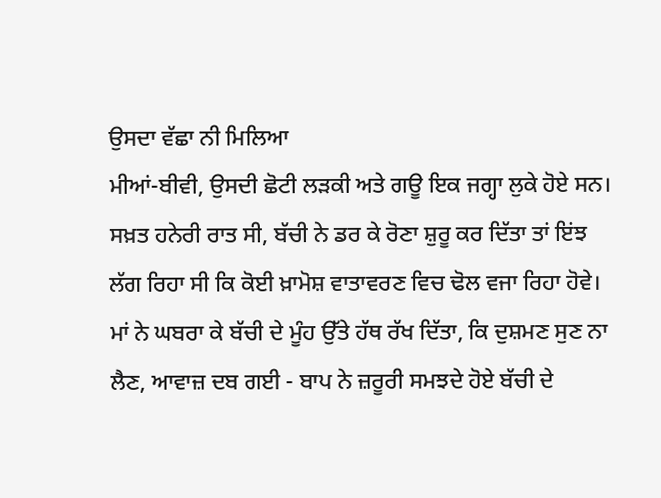ਉਸਦਾ ਵੱਛਾ ਨੀ ਮਿਲਿਆ
ਮੀਆਂ-ਬੀਵੀ, ਉਸਦੀ ਛੋਟੀ ਲਡ਼ਕੀ ਅਤੇ ਗਊ ਇਕ ਜਗ੍ਹਾ ਲੁਕੇ ਹੋਏ ਸਨ।
ਸਖ਼ਤ ਹਨੇਰੀ ਰਾਤ ਸੀ, ਬੱਚੀ ਨੇ ਡਰ ਕੇ ਰੋਣਾ ਸ਼ੁਰੂ ਕਰ ਦਿੱਤਾ ਤਾਂ ਇਂਝ ਲੱਗ ਰਿਹਾ ਸੀ ਕਿ ਕੋਈ ਖ਼ਾਮੋਸ਼ ਵਾਤਾਵਰਣ ਵਿਚ ਢੋਲ ਵਜਾ ਰਿਹਾ ਹੋਵੇ।
ਮਾਂ ਨੇ ਘਬਰਾ ਕੇ ਬੱਚੀ ਦੇ ਮੂੰਹ ਉੱਤੇ ਹੱਥ ਰੱਖ ਦਿੱਤਾ, ਕਿ ਦੁਸ਼ਮਣ ਸੁਣ ਨਾ ਲੈਣ, ਆਵਾਜ਼ ਦਬ ਗਈ - ਬਾਪ ਨੇ ਜ਼ਰੂਰੀ ਸਮਝਦੇ ਹੋਏ ਬੱਚੀ ਦੇ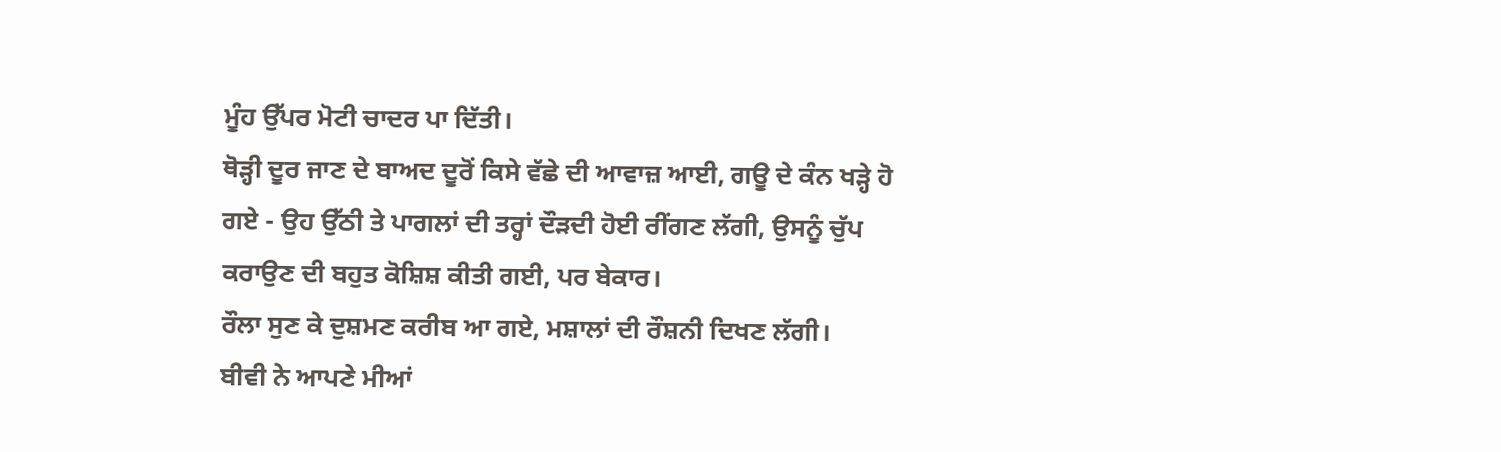ਮੂੰਹ ਉੱਪਰ ਮੋਟੀ ਚਾਦਰ ਪਾ ਦਿੱਤੀ।
ਥੋਡ਼੍ਹੀ ਦੂਰ ਜਾਣ ਦੇ ਬਾਅਦ ਦੂਰੋਂ ਕਿਸੇ ਵੱਛੇ ਦੀ ਆਵਾਜ਼ ਆਈ, ਗਊ ਦੇ ਕੰਨ ਖਡ਼੍ਹੇ ਹੋ ਗਏ - ਉਹ ਉੱਠੀ ਤੇ ਪਾਗਲਾਂ ਦੀ ਤਰ੍ਹਾਂ ਦੌਡ਼ਦੀ ਹੋਈ ਰੀਂਗਣ ਲੱਗੀ, ਉਸਨੂੰ ਚੁੱਪ ਕਰਾਉਣ ਦੀ ਬਹੁਤ ਕੋਸ਼ਿਸ਼ ਕੀਤੀ ਗਈ, ਪਰ ਬੇਕਾਰ।
ਰੌਲਾ ਸੁਣ ਕੇ ਦੁਸ਼ਮਣ ਕਰੀਬ ਆ ਗਏ, ਮਸ਼ਾਲਾਂ ਦੀ ਰੌਸ਼ਨੀ ਦਿਖਣ ਲੱਗੀ।
ਬੀਵੀ ਨੇ ਆਪਣੇ ਮੀਆਂ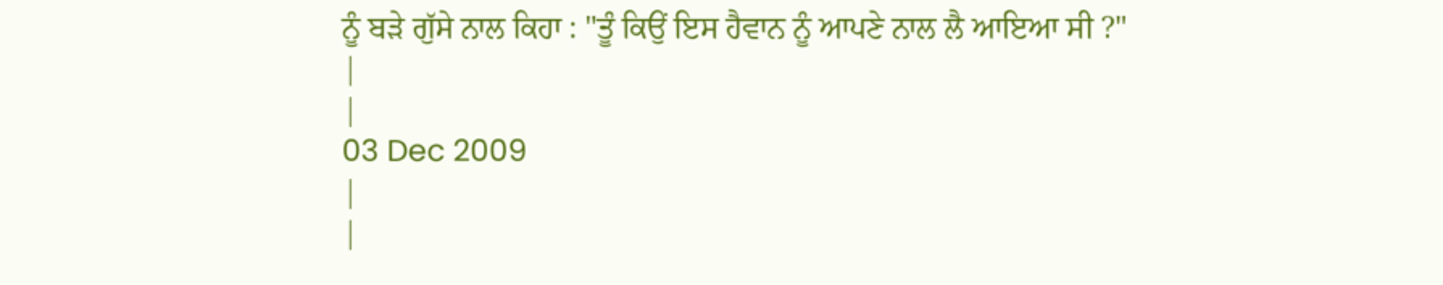ਨੂੰ ਬਡ਼ੇ ਗੁੱਸੇ ਨਾਲ ਕਿਹਾ : "ਤੂੰ ਕਿਉਂ ਇਸ ਹੈਵਾਨ ਨੂੰ ਆਪਣੇ ਨਾਲ ਲੈ ਆਇਆ ਸੀ ?"
|
|
03 Dec 2009
|
|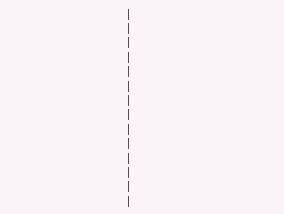|
|
|
|
|
|
|
|
|
|
|
|
|
|